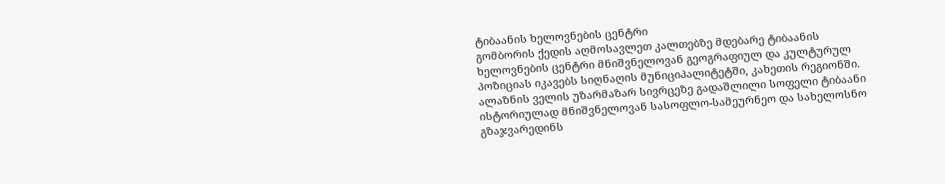ტიბაანის ხელოვნების ცენტრი
გომბორის ქედის აღმოსავლეთ კალთებზე მდებარე ტიბაანის ხელოვნების ცენტრი მნიშვნელოვან გეოგრაფიულ და კულტურულ პოზიციას იკავებს სიღნაღის მუნიციპალიტეტში, კახეთის რეგიონში. ალაზნის ველის უზარმაზარ სივრცეზე გადაშლილი სოფელი ტიბაანი ისტორიულად მნიშვნელოვან სასოფლო-სამეურნეო და სახელოსნო გზაჯვარედინს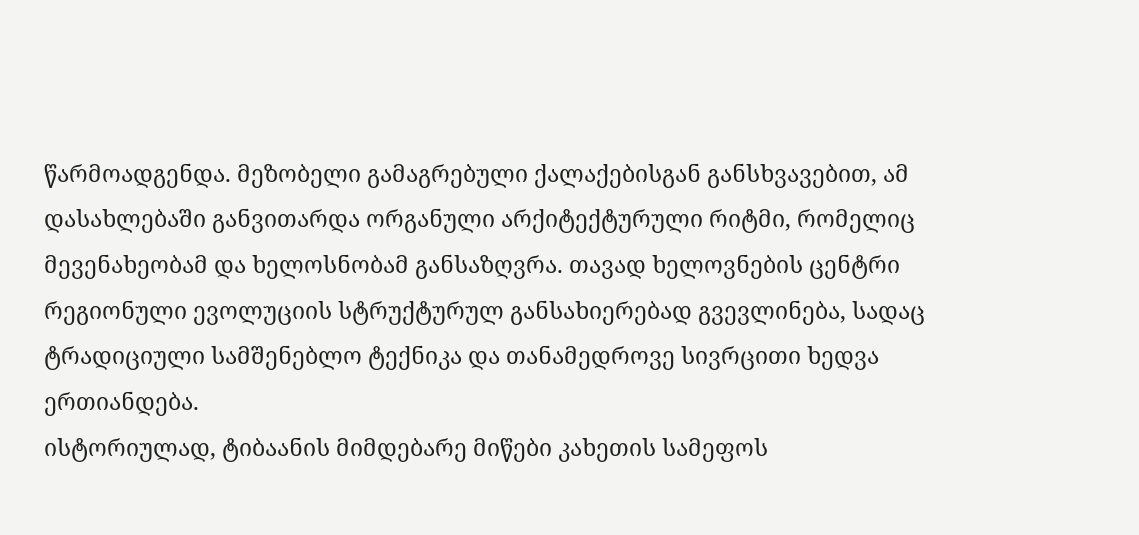წარმოადგენდა. მეზობელი გამაგრებული ქალაქებისგან განსხვავებით, ამ დასახლებაში განვითარდა ორგანული არქიტექტურული რიტმი, რომელიც მევენახეობამ და ხელოსნობამ განსაზღვრა. თავად ხელოვნების ცენტრი რეგიონული ევოლუციის სტრუქტურულ განსახიერებად გვევლინება, სადაც ტრადიციული სამშენებლო ტექნიკა და თანამედროვე სივრცითი ხედვა ერთიანდება.
ისტორიულად, ტიბაანის მიმდებარე მიწები კახეთის სამეფოს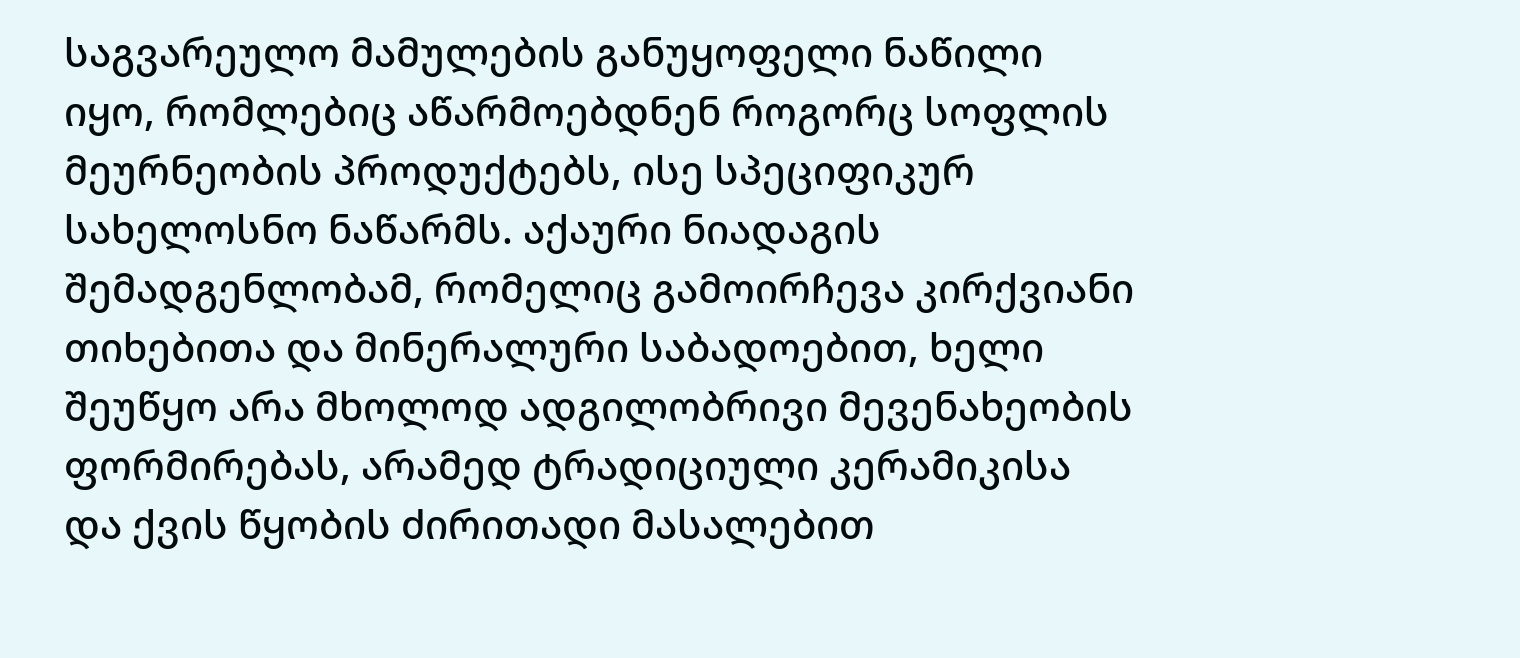საგვარეულო მამულების განუყოფელი ნაწილი იყო, რომლებიც აწარმოებდნენ როგორც სოფლის მეურნეობის პროდუქტებს, ისე სპეციფიკურ სახელოსნო ნაწარმს. აქაური ნიადაგის შემადგენლობამ, რომელიც გამოირჩევა კირქვიანი თიხებითა და მინერალური საბადოებით, ხელი შეუწყო არა მხოლოდ ადგილობრივი მევენახეობის ფორმირებას, არამედ ტრადიციული კერამიკისა და ქვის წყობის ძირითადი მასალებით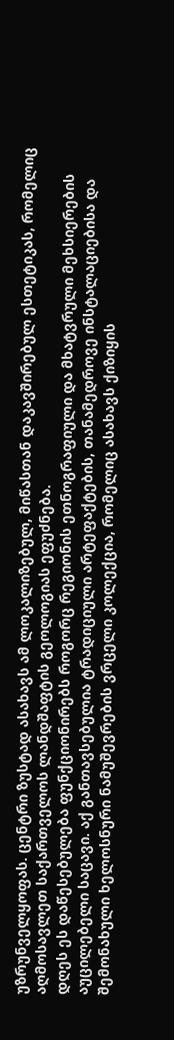უზრუნველყოფას. ცენტრი ზუსტად ასახავს ამ ლოკალიზებულ, მიწასთან დაკავშირებულ ესთეტიკას, რომელიც აღმოსავლეთ საქართველოს ლანდშაფტის გეოლოგიას ეფუძნება.
დღეს ეს დაწესებულება ფუნქციონირებს როგორც რეგიონის ეთნოგრაფიული და მხატვრული მეხსიერების აუცილებელი საცავი. აქ განთავსებულია ტრადიციული არტეფაქტების, თანამედროვე ინსტალაციებისა და შემონახული ხელოსნური ნამუშევრების ვრცელი კოლექცია, რომელიც ასახავს ქიზიყის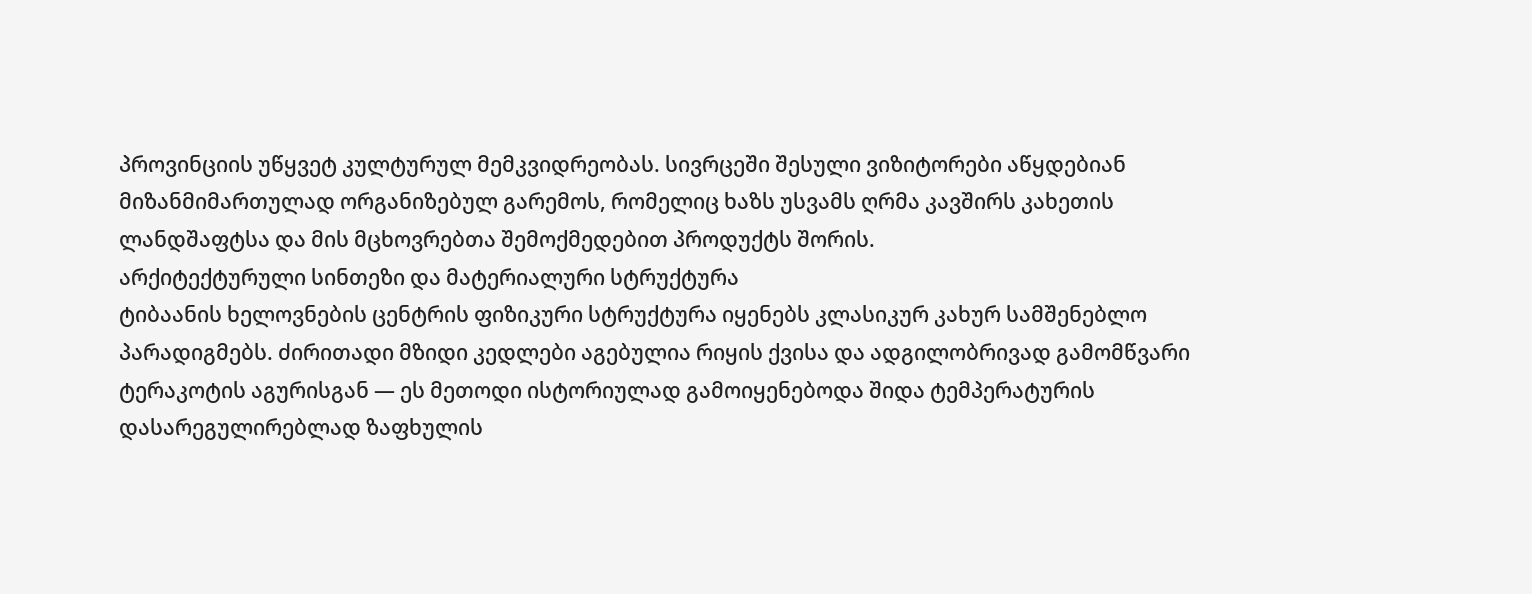პროვინციის უწყვეტ კულტურულ მემკვიდრეობას. სივრცეში შესული ვიზიტორები აწყდებიან მიზანმიმართულად ორგანიზებულ გარემოს, რომელიც ხაზს უსვამს ღრმა კავშირს კახეთის ლანდშაფტსა და მის მცხოვრებთა შემოქმედებით პროდუქტს შორის.
არქიტექტურული სინთეზი და მატერიალური სტრუქტურა
ტიბაანის ხელოვნების ცენტრის ფიზიკური სტრუქტურა იყენებს კლასიკურ კახურ სამშენებლო პარადიგმებს. ძირითადი მზიდი კედლები აგებულია რიყის ქვისა და ადგილობრივად გამომწვარი ტერაკოტის აგურისგან — ეს მეთოდი ისტორიულად გამოიყენებოდა შიდა ტემპერატურის დასარეგულირებლად ზაფხულის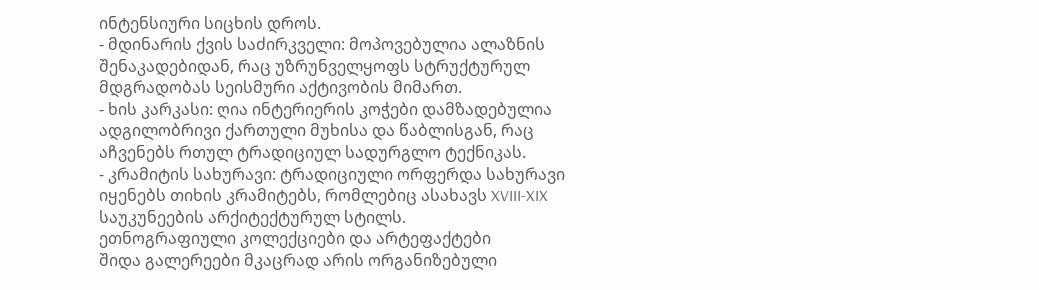ინტენსიური სიცხის დროს.
- მდინარის ქვის საძირკველი: მოპოვებულია ალაზნის შენაკადებიდან, რაც უზრუნველყოფს სტრუქტურულ მდგრადობას სეისმური აქტივობის მიმართ.
- ხის კარკასი: ღია ინტერიერის კოჭები დამზადებულია ადგილობრივი ქართული მუხისა და წაბლისგან, რაც აჩვენებს რთულ ტრადიციულ სადურგლო ტექნიკას.
- კრამიტის სახურავი: ტრადიციული ორფერდა სახურავი იყენებს თიხის კრამიტებს, რომლებიც ასახავს XVIII-XIX საუკუნეების არქიტექტურულ სტილს.
ეთნოგრაფიული კოლექციები და არტეფაქტები
შიდა გალერეები მკაცრად არის ორგანიზებული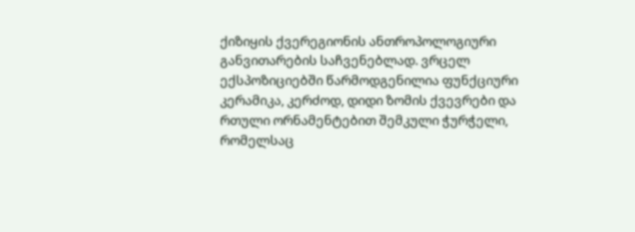ქიზიყის ქვერეგიონის ანთროპოლოგიური განვითარების საჩვენებლად. ვრცელ ექსპოზიციებში წარმოდგენილია ფუნქციური კერამიკა, კერძოდ, დიდი ზომის ქვევრები და რთული ორნამენტებით შემკული ჭურჭელი, რომელსაც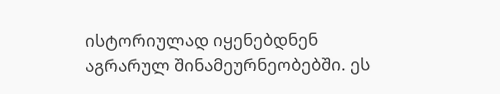ისტორიულად იყენებდნენ აგრარულ შინამეურნეობებში. ეს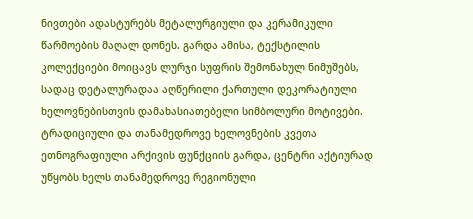ნივთები ადასტურებს მეტალურგიული და კერამიკული წარმოების მაღალ დონეს. გარდა ამისა, ტექსტილის კოლექციები მოიცავს ლურჯი სუფრის შემონახულ ნიმუშებს, სადაც დეტალურადაა აღწერილი ქართული დეკორატიული ხელოვნებისთვის დამახასიათებელი სიმბოლური მოტივები.
ტრადიციული და თანამედროვე ხელოვნების კვეთა
ეთნოგრაფიული არქივის ფუნქციის გარდა, ცენტრი აქტიურად უწყობს ხელს თანამედროვე რეგიონული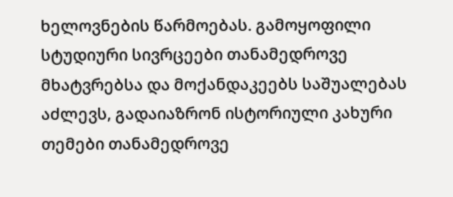ხელოვნების წარმოებას. გამოყოფილი სტუდიური სივრცეები თანამედროვე მხატვრებსა და მოქანდაკეებს საშუალებას აძლევს, გადაიაზრონ ისტორიული კახური თემები თანამედროვე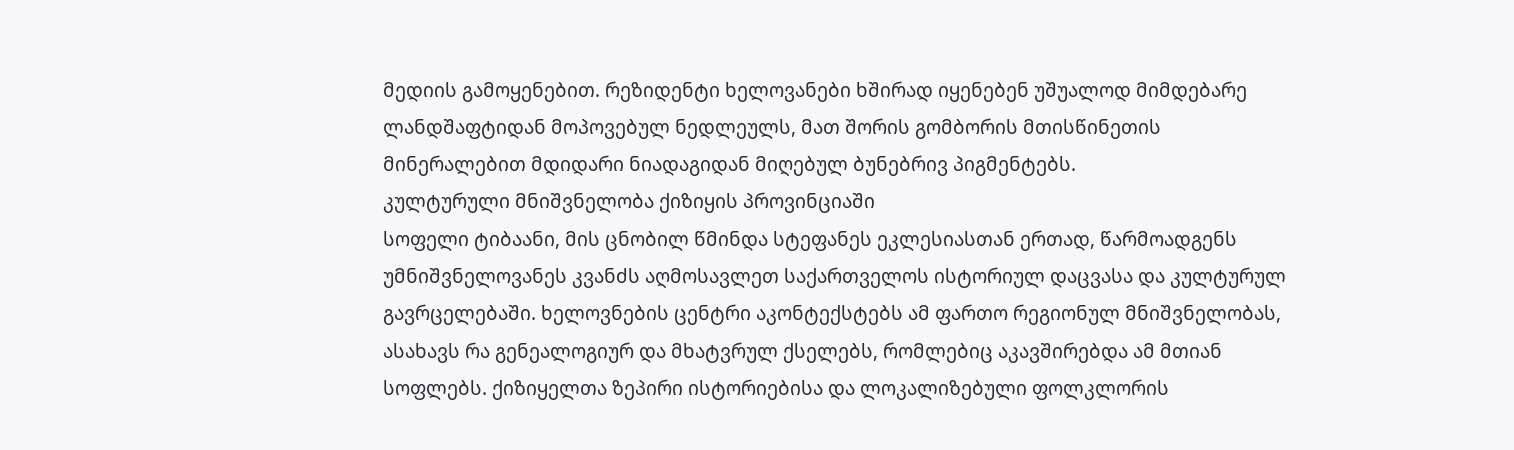მედიის გამოყენებით. რეზიდენტი ხელოვანები ხშირად იყენებენ უშუალოდ მიმდებარე ლანდშაფტიდან მოპოვებულ ნედლეულს, მათ შორის გომბორის მთისწინეთის მინერალებით მდიდარი ნიადაგიდან მიღებულ ბუნებრივ პიგმენტებს.
კულტურული მნიშვნელობა ქიზიყის პროვინციაში
სოფელი ტიბაანი, მის ცნობილ წმინდა სტეფანეს ეკლესიასთან ერთად, წარმოადგენს უმნიშვნელოვანეს კვანძს აღმოსავლეთ საქართველოს ისტორიულ დაცვასა და კულტურულ გავრცელებაში. ხელოვნების ცენტრი აკონტექსტებს ამ ფართო რეგიონულ მნიშვნელობას, ასახავს რა გენეალოგიურ და მხატვრულ ქსელებს, რომლებიც აკავშირებდა ამ მთიან სოფლებს. ქიზიყელთა ზეპირი ისტორიებისა და ლოკალიზებული ფოლკლორის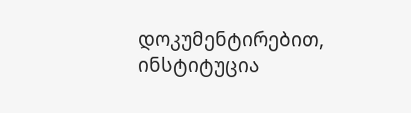დოკუმენტირებით, ინსტიტუცია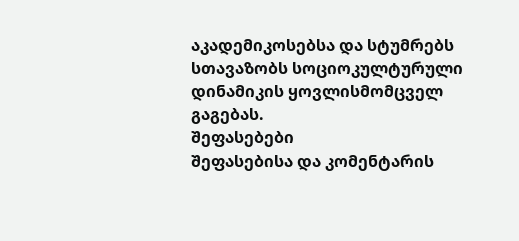აკადემიკოსებსა და სტუმრებს სთავაზობს სოციოკულტურული დინამიკის ყოვლისმომცველ გაგებას.
შეფასებები
შეფასებისა და კომენტარის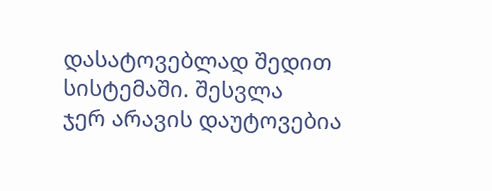დასატოვებლად შედით სისტემაში. შესვლა
ჯერ არავის დაუტოვებია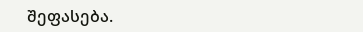შეფასება.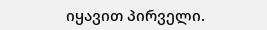იყავით პირველი.